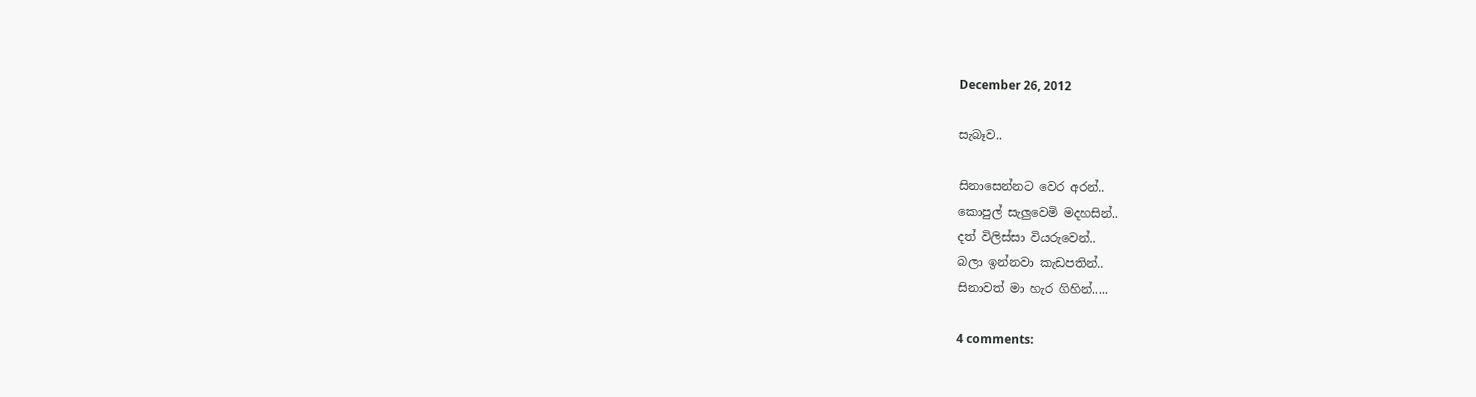December 26, 2012

සැබෑව..

සිනාසෙන්නට වෙර අරන්..
කොපුල් සැලුවෙමි මදහසින්..
දත් විලිස්සා වියරුවෙන්..
බලා ඉන්නවා කැඩපතින්..
සිනාවත් මා හැර ගිහින්.....

4 comments: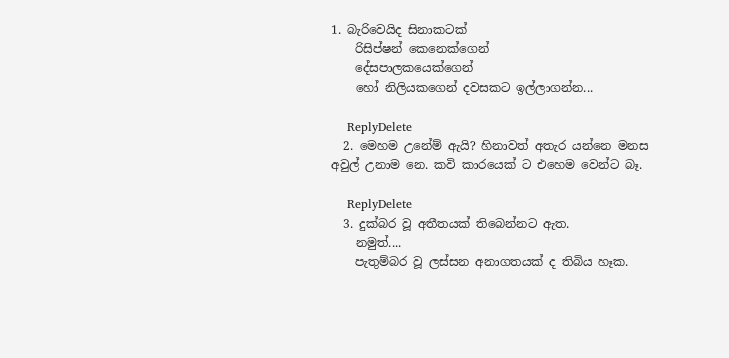1. බැරිවෙයිද සිනාකටක්
    රිසිප්ෂන් කෙනෙක්ගෙන්
    දේසපාලකයෙක්ගෙන්
    හෝ නිලියකගෙන් දවසකට ඉල්ලාගන්න...

    ReplyDelete
  2. මෙහම උනේම් ඇයි? හිනාවත් අතැර යන්නෙ මනස අවුල් උනාම නෙ. කවි කාරයෙක් ට එහෙම වෙන්ට බෑ.

    ReplyDelete
  3. දුක්බර වූ අතීතයක් තිබෙන්නට ඇත.
    නමුත්....
    පැතුම්බර වූ ලස්සන අනාගතයක් ද තිබිය හෑක.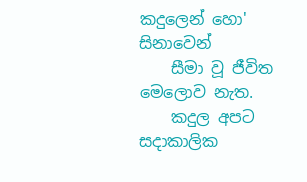කදුලෙන් හො' සිනාවෙන්
    සීමා වූ ජීවිත මෙලොව නැත.
    කදුල අපට සදාකාලික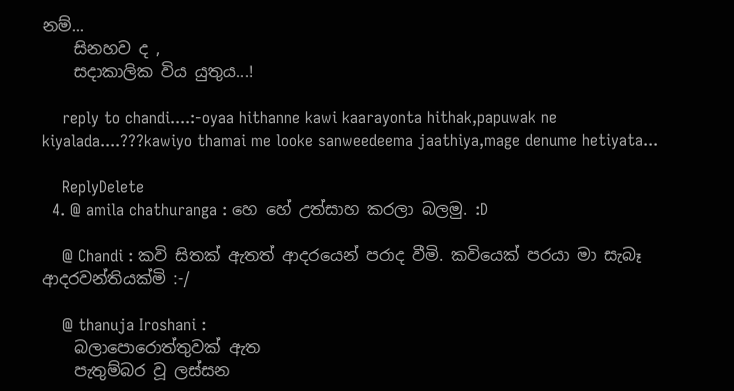නම්...
    සිනහව ද ,
    සදාකාලික විය යුතුය...!

    reply to chandi....:-oyaa hithanne kawi kaarayonta hithak,papuwak ne kiyalada....???kawiyo thamai me looke sanweedeema jaathiya,mage denume hetiyata...

    ReplyDelete
  4. @ amila chathuranga : හෙ හේ උත්සාහ කරලා බලමු. :D

    @ Chandi : කවි සිතක් ඇතත් ආදරයෙන් පරාද වීමි. කවියෙක් පරයා මා සැබෑ ආදරවන්තියක්මි :-/

    @ thanuja Iroshani :
    බලාපොරොත්තුවක් ඇත
    පැතුම්බර වූ ලස්සන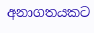අනාගතයකට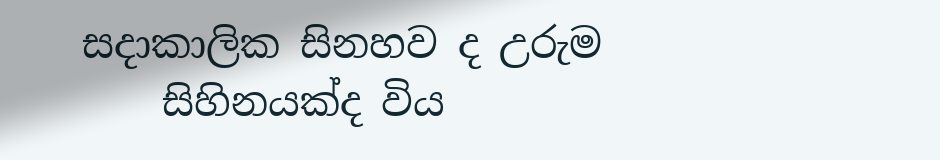සදාකාලික සිනහව ද උරුම
    සිහිනයක්ද විය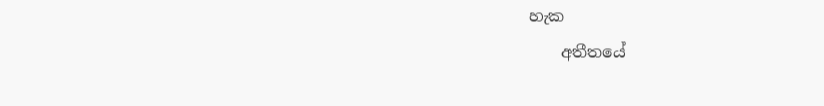හැක
    අතීතයේ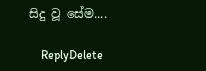සිදු වූ සේම....

    ReplyDelete